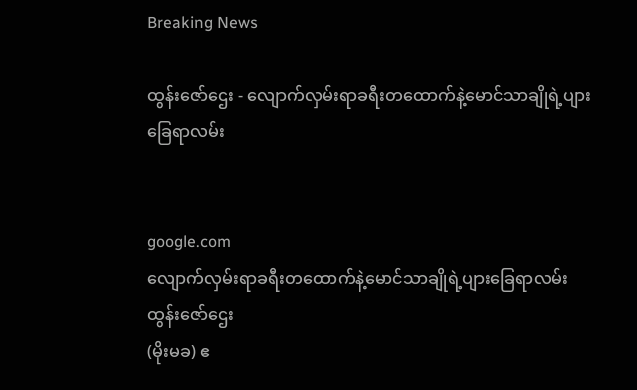Breaking News

ထွန်းဇော်ဌေး - လျောက်လှမ်းရာခရီးတထောက်နဲ့မောင်သာချိုရဲ့ပျားခြေရာလမ်း


google.com
လျောက်လှမ်းရာခရီးတထောက်နဲ့မောင်သာချိုရဲ့ပျားခြေရာလမ်း
ထွန်းဇော်ဌေး
(မိုးမခ) ဧ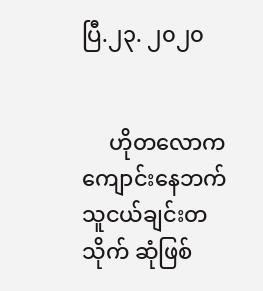ပြီ.၂၃. ၂၀၂၀


     ဟိုတလောက ကျောင်းနေဘက် သူငယ်ချင်းတသိုက် ဆုံဖြစ်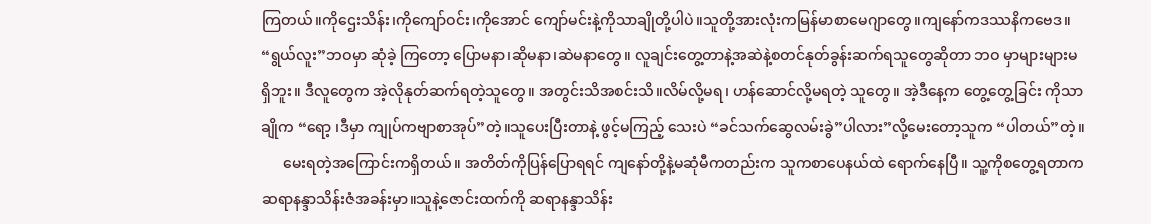ကြတယ်။ကိုဌေးသိန်း၊ကိုကျော်ဝင်း၊ကိုအောင် ကျော်မင်းနဲ့ကိုသာချိုတို့ပါပဲ။သူတို့အားလုံးကမြန်မာစာမေဂျာတွေ။ကျနော်ကဒဿနိကဗေဒ။ “ရွယ်လူး”ဘဝမှာ ဆုံခဲ့ ကြတော့ ပြောမနာ၊ဆိုမနာ၊ဆဲမနာတွေ။ လူချင်းတွေ့တာနဲ့အဆဲနဲ့စတင်နုတ်ခွန်းဆက်ရသူတွေဆိုတာ ဘဝ မှာများများမရှိဘူး။ ဒီလူတွေက အဲ့လိုနုတ်ဆက်ရတဲ့သူတွေ။ အတွင်းသိအစင်းသိ။လိမ်လို့မရ၊ ဟန်ဆောင်လို့မရတဲ့ သူတွေ။ အဲ့ဒီနေ့က တွေ့တွေ့ခြင်း ကိုသာချိုက “ရော့ ၊ဒီမှာ ကျုပ်ကဗျာစာအုပ်”တဲ့။သူပေးပြီးတာနဲ့ ဖွင့်မကြည့် သေးပဲ “ခင်သက်ဆွေလမ်းခွဲ”ပါလား”လို့မေးတော့သူက “ပါတယ်”တဲ့။
      မေးရတဲ့အကြောင်းကရှိတယ်။ အတိတ်ကိုပြန်ပြောရရင် ကျနော်တို့နဲ့မဆုံမီကတည်းက သူကစာပေနယ်ထဲ ရောက်နေပြီ။ သူ့ကိုစတွေ့ရတာက ဆရာနန္ဒာသိန်းဇံအခန်းမှာ။သူနဲ့ဇောင်းထက်ကို ဆရာနန္ဒာသိန်း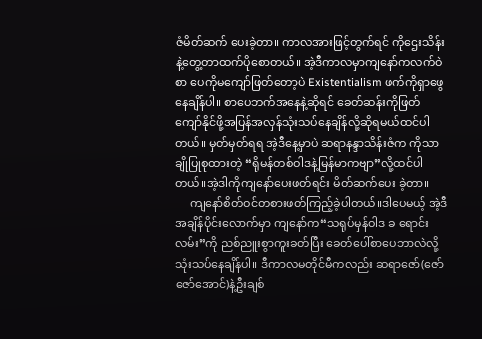ဇံမိတ်ဆက် ပေးခဲ့တာ။ ကာလအားဖြင့်တွက်ရင် ကိုဌေးသိန်းနဲ့တွေ့တာထက်ပိုစောတယ်။ အဲ့ဒီကာလမှာကျနော်ကလက်ဝဲစာ ပေကိုမကျော်ဖြတ်တော့ပဲ Existentialism ဖက်ကိုရှာဖွေနေချိန်ပါ။ စာပေဘက်အနေနဲ့ဆိုရင် ခေတ်ဆန်းကိုဖြတ် ကျော်နိုင်ဖို့အပြန်အလှန်သုံးသပ်နေချိန်လို့ဆိုရမယ်ထင်ပါတယ်။ မှတ်မှတ်ရရ အဲ့ဒီနေ့မှာပဲ ဆရာနန္ဒာသိန်းဇံက ကိုသာချိုပြုစုထားတဲ့ “ရိုမန်တစ်ဝါဒနဲ့မြန်မာကဗျာ”လို့ထင်ပါတယ်။အဲ့ဒါကိုကျနော်ပေးဖတ်ရင်း မိတ်ဆက်ပေး ခဲ့တာ။
     ကျနော်စိတ်ဝင်တစားဖတ်ကြည့်ခဲ့ပါတယ်။ဒါပေမယ့် အဲ့ဒီအချိန်ပိုင်းလောက်မှာ ကျနော်က“သရုပ်မှန်ဝါဒ ခ ရောင်းလမ်း”ကို ညစ်ညူးစွာကူးခတ်ပြီး ခေတ်ပေါ်စာပေဘာလဲလို့သုံးသပ်နေချိန်ပါ။ ဒီကာလမတိုင်မီကလည်း ဆရာဇော်(ဇော်ဇော်အောင်)နဲ့ဦးချစ်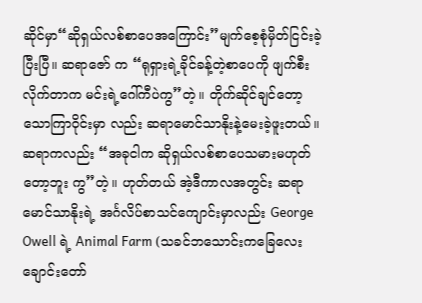ဆိုင်မှာ“ဆိုရှယ်လစ်စာပေအကြောင်း”မျက်စေ့စုံမှိတ်ငြင်းခဲ့ပြီးပြီ။ ဆရာဇော် က “ရုရှားရဲ့ခိုင်ခန့်တဲ့စာပေကို ဖျက်စီးလိုက်တာက မင်းရဲ့ဂေါ်ကီပဲကွ”တဲ့။ တိုက်ဆိုင်ချင်တော့ သောကြာဝိုင်းမှာ လည်း ဆရာမောင်သာနိုးနဲ့မေးခဲ့ဖူးတယ်။ ဆရာကလည်း “အခုငါက ဆိုရှယ်လစ်စာပေသမားမဟုတ်တော့ဘူး ကွ”တဲ့။ ဟုတ်တယ် အဲ့ဒီကာလအတွင်း ဆရာမောင်သာနိုးရဲ့ အင်္ဂလိပ်စာသင်ကျောင်းမှာလည်း George Owell ရဲ့ Animal Farm (သခင်ဘသောင်းကခြေလေးချောင်းတော်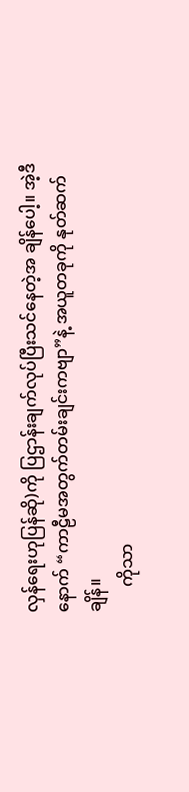လှန်ရေးဟုပြန်ဆို)ကို ပြဌာန်းချက်လုပ်ပြီးသင်နေတဲ့အ ချိန်ပေါ့။ အဲ့ဒီနောက် “ကာဠီမအတွက်တမ်းချင်းကဗျာ”နဲ့ အယူတခုကို နုတ်ဆက်ချိန်။
      ကိုသာ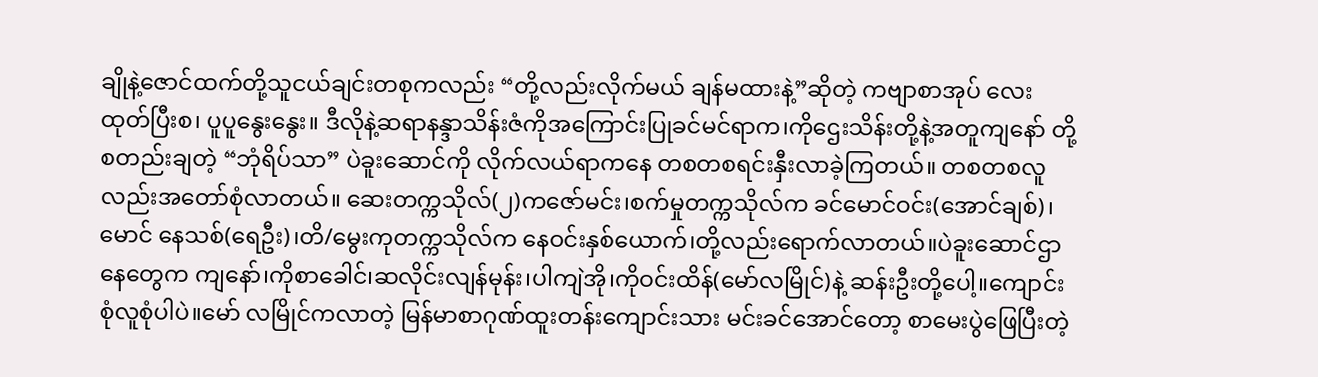ချိုနဲ့ဇောင်ထက်တို့သူငယ်ချင်းတစုကလည်း “တို့လည်းလိုက်မယ် ချန်မထားနဲ့”ဆိုတဲ့ ကဗျာစာအုပ် လေးထုတ်ပြီးစ၊ ပူပူနွေးနွေး။ ဒီလိုနဲ့ဆရာနန္ဒာသိန်းဇံကိုအကြောင်းပြုခင်မင်ရာက၊ကိုဌေးသိန်းတို့နဲ့အတူကျနော် တို့စတည်းချတဲ့ “ဘုံရိပ်သာ” ပဲခူးဆောင်ကို လိုက်လယ်ရာကနေ တစတစရင်းနှီးလာခဲ့ကြတယ်။ တစတစလူ လည်းအတော်စုံလာတယ်။ ဆေးတက္ကသိုလ်(၂)ကဇော်မင်း၊စက်မှုတက္ကသိုလ်က ခင်မောင်ဝင်း(အောင်ချစ်)၊မောင် နေသစ်(ရေဦး)၊တိ/မွေးကုတက္ကသိုလ်က နေဝင်းနှစ်ယောက်၊တို့လည်းရောက်လာတယ်။ပဲခူးဆောင်ဌာနေတွေက ကျနော်၊ကိုစာခေါင်၊ဆလိုင်းလျန်မုန်း၊ပါကျဲအို၊ကိုဝင်းထိန်(မော်လမြိုင်)နဲ့ ဆန်းဦးတို့ပေါ့။ကျောင်းစုံလူစုံပါပဲ။မော် လမြိုင်ကလာတဲ့ မြန်မာစာဂုဏ်ထူးတန်းကျောင်းသား မင်းခင်အောင်တော့ စာမေးပွဲဖြေပြီးတဲ့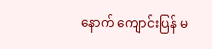နောက် ကျောင်းပြန် မ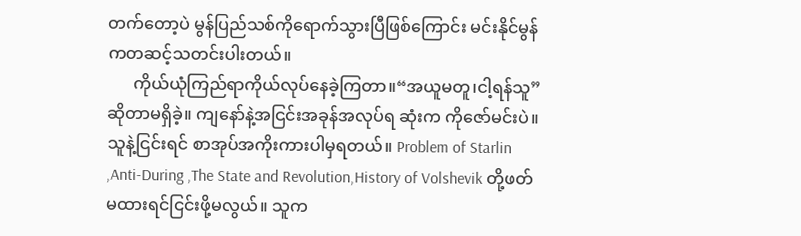တက်တော့ပဲ မွန်ပြည်သစ်ကိုရောက်သွားပြီဖြစ်ကြောင်း မင်းနိုင်မွန်ကတဆင့်သတင်းပါးတယ်။
      ကိုယ်ယုံကြည်ရာကိုယ်လုပ်နေခဲ့ကြတာ။“အယူမတူ၊ငါ့ရန်သူ”ဆိုတာမရှိခဲ့။ ကျနော်နဲ့အငြင်းအခုန်အလုပ်ရ ဆုံးက ကိုဇော်မင်းပဲ။ သူနဲ့ငြင်းရင် စာအုပ်အကိုးကားပါမှရတယ်။ Problem of Starlin ,Anti-During ,The State and Revolution,History of Volshevik တို့ဖတ်မထားရင်ငြင်းဖို့မလွယ်။ သူက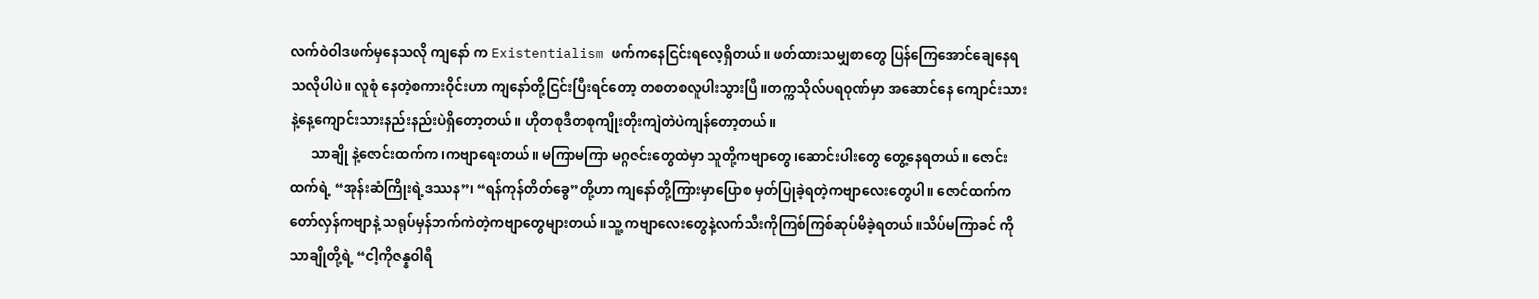လက်ဝဲဝါဒဖက်မှနေသလို ကျနော် က Existentialism ဖက်ကနေငြင်းရလေ့ရှိတယ်။ ဖတ်ထားသမျှစာတွေ ပြန်ကြေအောင်ချေနေရသလိုပါပဲ။ လူစုံ နေတဲ့စကားဝိုင်းဟာ ကျနော်တို့ငြင်းပြီးရင်တော့ တစတစလူပါးသွားပြီ။တက္ကသိုလ်ပရဝုဏ်မှာ အဆောင်နေ ကျောင်းသားနဲ့နေ့ကျောင်းသားနည်းနည်းပဲရှိတော့တယ်။ ဟိုတစုဒီတစုကျိုးတိုးကျဲတဲပဲကျန်တော့တယ်။
      သာချို နဲ့ဇောင်းထက်က၊ကဗျာရေးတယ်။ မကြာမကြာ မဂ္ဂဇင်းတွေထဲမှာ သူတို့ကဗျာတွေ၊ဆောင်းပါးတွေ တွေ့နေရတယ်။ ဇောင်းထက်ရဲ့ “အုန်းဆံကြိုးရဲ့ဒဿန”၊ “ရန်ကုန်တိတ်ခွေ”တို့ဟာ ကျနော်တို့ကြားမှာပြောစ မှတ်ပြုခဲ့ရတဲ့ကဗျာလေးတွေပါ။ ဇောင်ထက်က တော်လှန်ကဗျာနဲ့ သရုပ်မှန်ဘက်ကဲတဲ့ကဗျာတွေများတယ်။သူ့ ကဗျာလေးတွေနဲ့လက်သီးကိုကြစ်ကြစ်ဆုပ်မိခဲ့ရတယ်။သိပ်မကြာခင် ကိုသာချိုတို့ရဲ့ “ငါ့ကိုဇန္နဝါရီ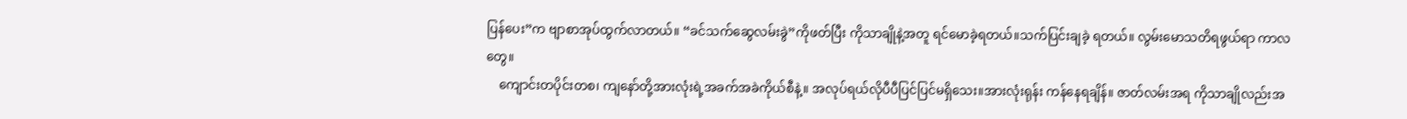ပြန်ပေး”က ဗျာစာအုပ်ထွက်လာတယ်။ “ခင်သက်ဆွေလမ်းခွဲ”ကိုဖတ်ပြီး ကိုသာချိုနဲ့အတူ ရင်မောခဲ့ရတယ်။သက်ပြင်းချခဲ့ ရတယ်။ လွမ်းမောသတိရဖွယ်ရာ ကာလတွေ။
    ကျောင်းတပိုင်းတစ၊ ကျနော်တို့အားလုံးရဲ့အခက်အခဲကိုယ်စီနဲ့။ အလုပ်ရယ်လိုပီပီပြင်ပြင်မရှိသေး။အားလုံးရုန်း ကန်နေရချိန်။ ဇာတ်လမ်းအရ ကိုသာချိုလည်းအ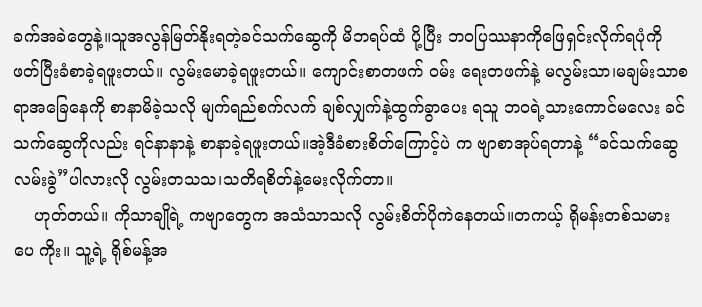ခက်အခဲတွေနဲ့။သူအလွန်မြတ်နိုးရတဲ့ခင်သက်ဆွေကို မိဘရပ်ထံ ပို့ပြီး ဘဝပြဿနာကိုဖြေရှင်းလိုက်ရပုံကို ဖတ်ပြီးခံစာခဲ့ရဖူးတယ်။ လွမ်းမောခဲ့ရဖူးတယ်။ ကျောင်းစာတဖက် ဝမ်း ရေးတဖက်နဲ့ မလွမ်းသာ၊မချမ်းသာစရာအခြေနေကို စာနာမိခဲ့သလို မျက်ရည်စက်လက် ချစ်လျှက်နဲ့ထွက်ခွာပေး ရသူ ဘဝရဲ့သားကောင်မလေး ခင်သက်ဆွေကိုလည်း ရင်နာနာနဲ့ စာနာခဲ့ရဖူးတယ်။အဲ့ဒီခံစားစိတ်ကြောင့်ပဲ က ဗျာစာအုပ်ရတာနဲ့ “ခင်သက်ဆွေလမ်းခွဲ”ပါလားလို လွမ်းတသသ၊သတိရစိတ်နဲ့မေးလိုက်တာ။
    ဟုတ်တယ်။ ကိုသာချိုရဲ့ ကဗျာတွေက အသံသာသလို လွမ်းစိတ်ပိုကဲနေတယ်။တကယ့် ရိုမန်းတစ်သမားပေ ကိုး။ သူ့ရဲ့ ရိုစ်မန့်အ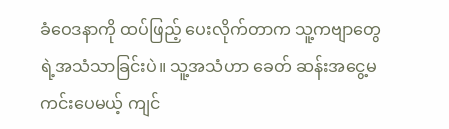ခံဝေဒနာကို ထပ်ဖြည့် ပေးလိုက်တာက သူ့ကဗျာတွေရဲ့အသံသာခြင်းပဲ။ သူ့အသံဟာ ခေတ် ဆန်းအငွေ့မကင်းပေမယ့် ကျင်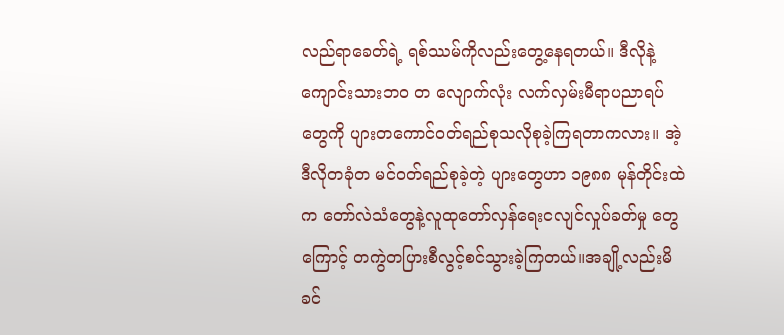လည်ရာခေတ်ရဲ့ ရစ်ဿမ်ကိုလည်းတွေ့နေရတယ်။ ဒီလိုနဲ့ကျောင်းသားဘဝ တ လျောက်လုံး လက်လှမ်းမီရာပညာရပ်တွေကို ပျားတကောင်ဝတ်ရည်စုသလိုစုခဲ့ကြရတာကလား။ အဲ့ဒီလိုတခုံတ မင်ဝတ်ရည်စုခဲ့တဲ့ ပျားတွေဟာ ၁၉၈၈ မုန်တိုင်းထဲက တော်လဲသံတွေနဲ့လူထုတော်လှန်ရေးငလျင်လှုပ်ခတ်မှု တွေကြောင့် တကွဲတပြားစီလွင့်စင်သွားခဲ့ကြတယ်။အချို့လည်းမိခင်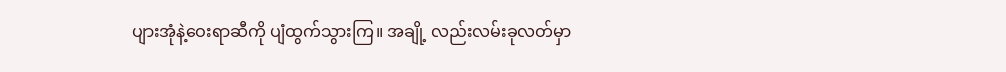ပျားအုံနဲ့ဝေးရာဆီကို ပျံထွက်သွားကြ။ အချို့ လည်းလမ်းခုလတ်မှာ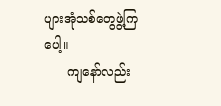ပျားအုံသစ်တွေဖွဲ့ကြပေါ့။
      ကျနော်လည်း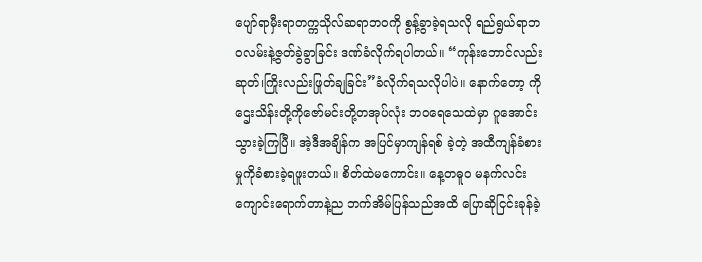ပျော်ရာမှီးရာတက္ကသိုလ်ဆရာဘဝကို စွန့်ခွာခဲ့ရသလို ရည်ရွယ်ရာဘဝလမ်းနဲ့ဇွတ်ခွဲခွာခြင်း ဒဏ်ခံလိုက်ရပါတယ်။ “ကုန်းဘောင်လည်းဆုတ်၊ကြိုးလည်းဖြုတ်ချခြင်း”ခံလိုက်ရသလိုပါပဲ။ နောက်တော့ ကို ဌေးသိန်းတို့ကိုဇော်မင်းတို့တအုပ်လုံး ဘဝရေသေထဲမှာ ဂူအောင်းသွားခဲ့ကြပြီ။ အဲ့ဒီအချိန်က အပြင်မှာကျန်ရစ် ခဲ့တဲ့ အထီကျန်ခံစားမှုကိုခံစားခဲ့ရဖူးတယ်။ စိတ်ထဲမကောင်း။ နေ့တဓူဝ မနက်လင်းကျောင်းရောက်တာနဲ့ည ဘက်အိမ်ပြန်သည်အထိ ပြောဆိုငြင်းခုန်ခဲ့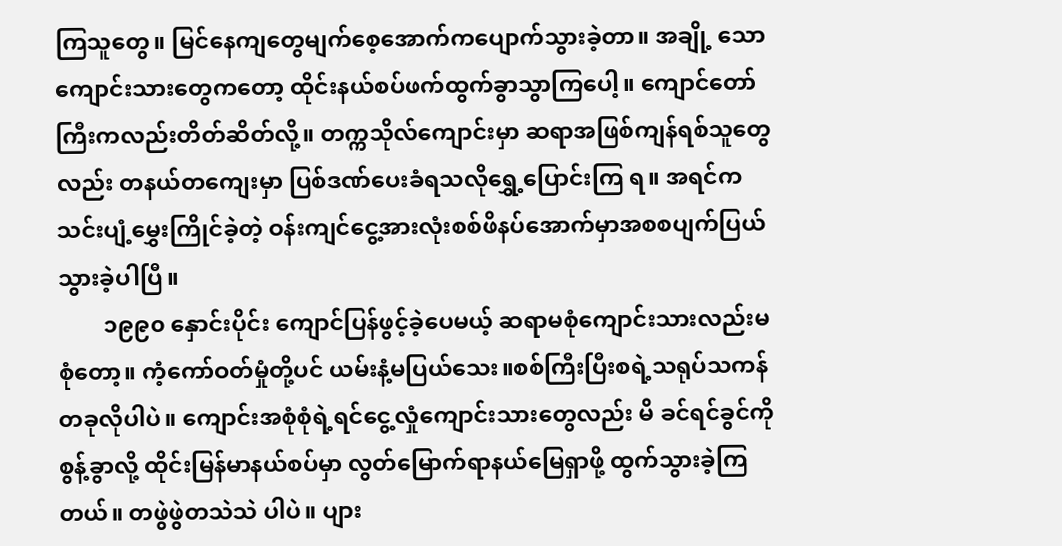ကြသူတွေ။ မြင်နေကျတွေမျက်စေ့အောက်ကပျောက်သွားခဲ့တာ။ အချို့ သောကျောင်းသားတွေကတော့ ထိုင်းနယ်စပ်ဖက်ထွက်ခွာသွာကြပေါ့။ ကျောင်တော်ကြီးကလည်းတိတ်ဆိတ်လို့။ တက္ကသိုလ်ကျောင်းမှာ ဆရာအဖြစ်ကျန်ရစ်သူတွေလည်း တနယ်တကျေးမှာ ပြစ်ဒဏ်ပေးခံရသလိုရွှေ့ပြောင်းကြ ရ။ အရင်က သင်းပျံ့မွှေးကြိုင်ခဲ့တဲ့ ဝန်းကျင်ငွေ့အားလုံးစစ်ဖိနပ်အောက်မှာအစစပျက်ပြယ်သွားခဲ့ပါပြီ။
        ၁၉၉၀ နှောင်းပိုင်း ကျောင်ပြန်ဖွင့်ခဲ့ပေမယ့် ဆရာမစုံကျောင်းသားလည်းမစုံတော့။ ကံ့ကော်ဝတ်မှုံတို့ပင် ယမ်းနံ့မပြယ်သေး။စစ်ကြီးပြီးစရဲ့သရုပ်သကန်တခုလိုပါပဲ။ ကျောင်းအစုံစုံရဲ့ရင်ငွေ့လှုံကျောင်းသားတွေလည်း မိ ခင်ရင်ခွင်ကိုစွန့်ခွာလို့ ထိုင်းမြန်မာနယ်စပ်မှာ လွတ်မြောက်ရာနယ်မြေရှာဖို့ ထွက်သွားခဲ့ကြတယ်။ တဖွဲဖွဲတသဲသဲ ပါပဲ။ ပျား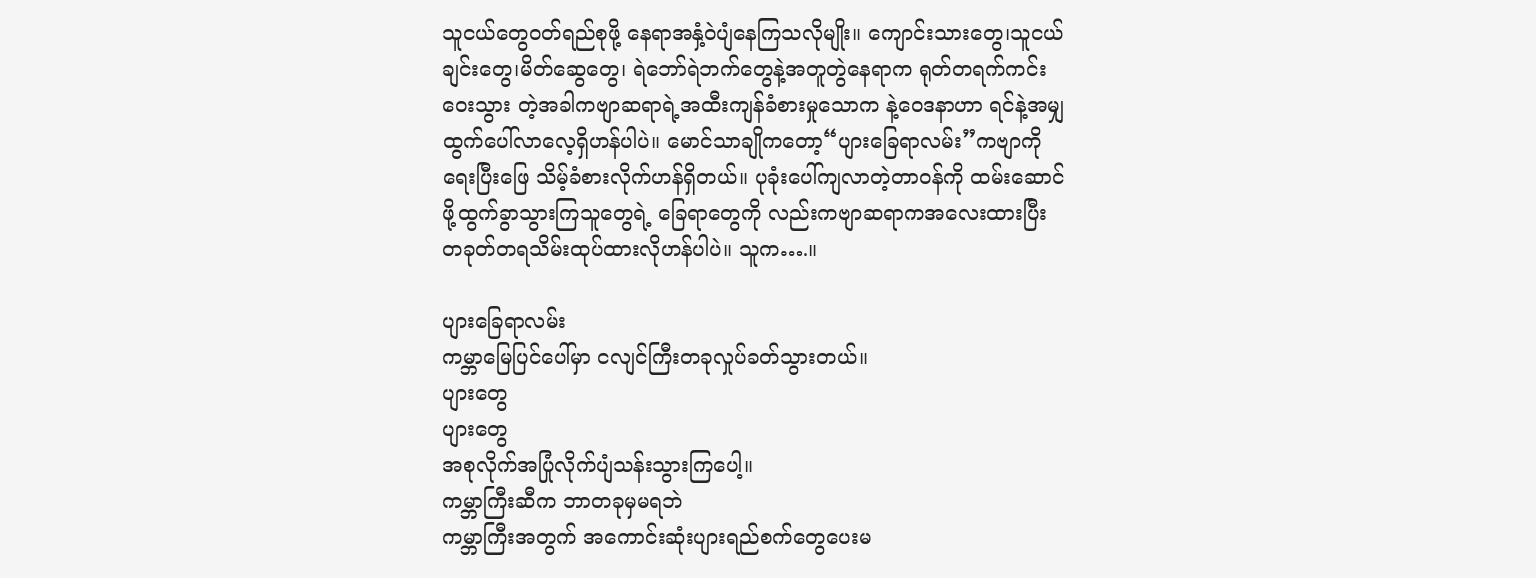သူငယ်တွေဝတ်ရည်စုဖို့ နေရာအနှံ့ဝဲပျံနေကြသလိုမျိုး။ ကျောင်းသားတွေ၊သူငယ်ချင်းတွေ၊မိတ်‌ဆွေတွေ၊ ရဲဘော်ရဲဘက်တွေနဲ့အတူတွဲနေရာက ရုတ်တရက်ကင်းဝေးသွား တဲ့အခါကဗျာဆရာရဲ့အထီးကျန်ခံစားမှုသောက နဲ့ဝေဒနာဟာ ရင်နဲ့အမျှထွက်ပေါ်လာလေ့ရှိဟန်ပါပဲ။ မောင်သာချိုကတော့“ပျားခြေရာလမ်း”ကဗျာကိုရေးပြီးဖြေ သိမ့်ခံစားလိုက်ဟန်ရှိတယ်။ ပုခုံးပေါ်ကျလာတဲ့တာဝန်ကို ထမ်းဆောင်ဖို့ထွက်ခွာသွားကြသူတွေရဲ့ ခြေရာတွေကို လည်းကဗျာဆရာကအလေးထားပြီး တခုတ်တရသိမ်းထုပ်ထားလိုဟန်ပါပဲ။ သူက….။

ပျားခြေရာလမ်း
ကမ္ဘာမြေပြင်ပေါ်မှာ ငလျင်ကြီးတခုလှုပ်ခတ်သွားတယ်။
ပျားတွေ
ပျားတွေ
အစုလိုက်အပြုံလိုက်ပျံသန်းသွားကြပေါ့။
ကမ္ဘာကြီးဆီက ဘာတခုမှမရဘဲ
ကမ္ဘာကြီးအတွက် အကောင်းဆုံးပျားရည်စက်တွေပေးမ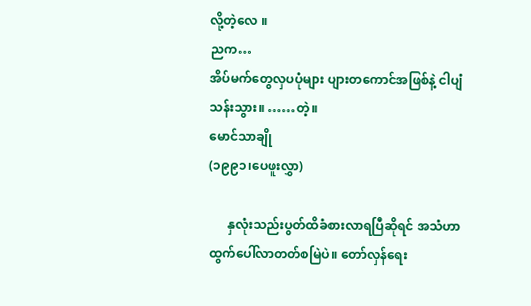လို့တဲ့လေ ။
ညက…
အိပ်မက်တွေလှပပုံများ ပျားတကောင်အဖြစ်နဲ့ ငါပျံသန်းသွား။ ……တဲ့။
မောင်သာချို
(၁၉၉၁၊ပေဖူးလွှာ)

      နှလုံးသည်းပွတ်ထိခံစားလာရပြီဆိုရင် အသံဟာထွက်ပေါ်လာတတ်စမြဲပဲ။ တော်လှန်ရေး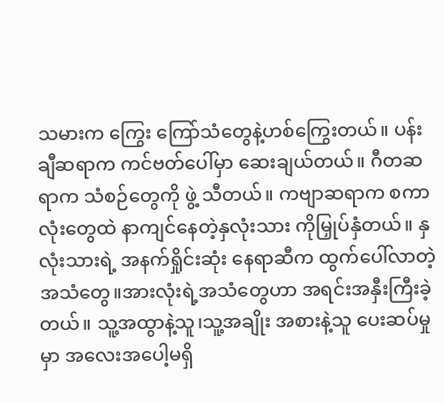သမားက ကြွေး ကြော်သံတွေနဲ့ဟစ်ကြွေးတယ်။ ပန်းချီဆရာက ကင်ဗတ်ပေါ်မှာ ဆေးချယ်တယ်။ ဂီတဆရာက သံစဉ်တွေကို ဖွဲ့ သီတယ်။ ကဗျာဆရာက စကာလုံးတွေထဲ နာကျင်နေတဲ့နှလုံးသား ကိုမြှုပ်နှံတယ်။ နှလုံးသားရဲ့ အနက်ရှိုင်းဆုံး နေရာဆီက ထွက်ပေါ်လာတဲ့အသံတွေ။အားလုံးရဲ့အသံတွေဟာ အရင်းအနှီးကြီးခဲ့တယ်။ သူ့အထွာနဲ့သူ၊သူ့အချိုး အစားနဲ့သူ ပေးဆပ်မှုမှာ အလေးအပေါ့မရှိ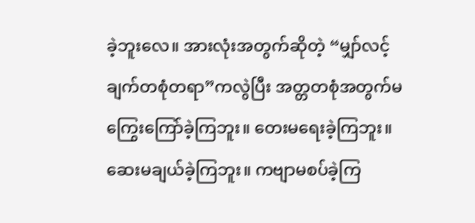ခဲ့ဘူးလေ။ အားလုံးအတွက်ဆိုတဲ့ “မျှာ်လင့်ချက်တစုံတရာ”ကလွဲပြီး အတ္တတစုံအတွက်မကြွေးကြော်ခဲ့ကြဘူး။ တေးမရေးခဲ့ကြဘူး။ဆေးမချယ်ခဲ့ကြဘူး။ ကဗျာမစပ်ခဲ့ကြ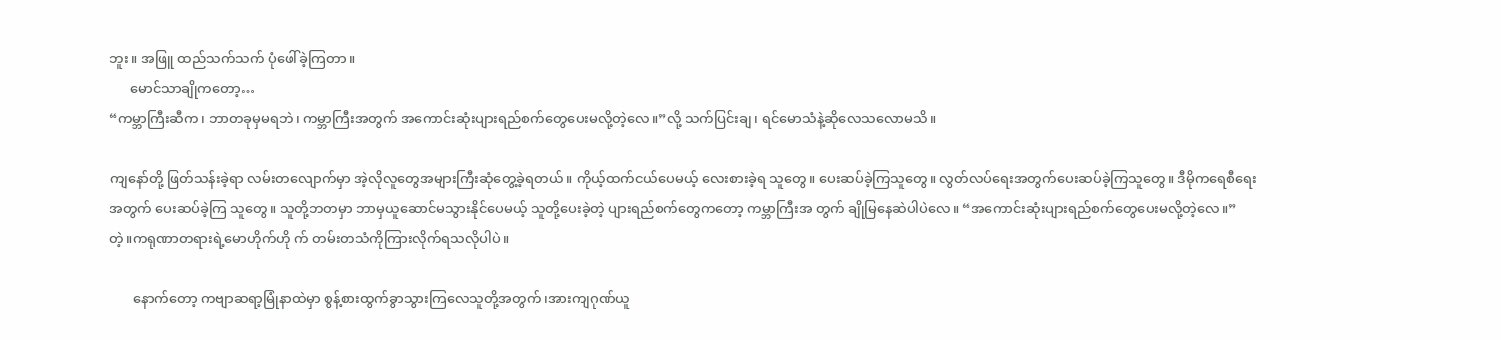ဘူး။ အဖြူ ထည်သက်သက် ပုံဖေါ်ခဲ့ကြတာ။
      မောင်သာချိုကတော့…
“ကမ္ဘာကြီးဆီက၊ ဘာတခုမှမရဘဲ၊ ကမ္ဘာကြီးအတွက် အကောင်းဆုံးပျားရည်စက်တွေပေးမလို့တဲ့လေ။”လို့ သက်ပြင်းချ၊ ရင်မောသံနဲ့ဆိုလေသလောမသိ။

ကျနော်တို့ ဖြတ်သန်းခဲ့ရာ လမ်းတလျောက်မှာ အဲ့လိုလူတွေအများကြီးဆုံတွေ့ခဲ့ရတယ်။ ကိုယ့်ထက်ငယ်ပေမယ့် လေးစားခဲ့ရ သူတွေ။ ပေးဆပ်ခဲ့ကြသူတွေ။ လွတ်လပ်ရေးအတွက်ပေးဆပ်ခဲ့ကြသူတွေ။ ဒီမိုကရေစီရေးအတွက် ပေးဆပ်ခဲ့ကြ သူတွေ။ သူတို့ဘတမှာ ဘာမှယူဆောင်မသွားနိုင်ပေမယ့် သူတို့ပေးခဲ့တဲ့ ပျားရည်စက်တွေကတော့ ကမ္ဘာကြီးအ တွက် ချိုမြနေဆဲပါပဲလေ။ “အကောင်းဆုံးပျားရည်စက်တွေပေးမလို့တဲ့လေ။”တဲ့။ကရုဏာတရားရဲ့မောဟိုက်ဟို က် တမ်းတသံကိုကြားလိုက်ရသလိုပါပဲ။

       နောက်တော့ ကဗျာဆရာ့မြုံနာထဲမှာ စွန့်စားထွက်ခွာသွားကြလေသူတို့အတွက်၊အားကျဂုဏ်ယူ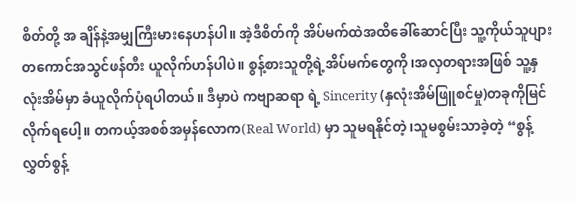စိတ်တို့ အ ချိန်နဲ့အမျှကြီးမားနေဟန်ပါ။ အဲ့ဒီစိတ်ကို အိပ်မက်ထဲအထိခေါ်ဆောင်ပြီး သူ့ကိုယ်သူပျားတကောင်အသွင်ဖန်တီး ယူလိုက်ဟန်ပါပဲ။ စွန့်စားသူတို့ရဲ့အိပ်မက်တွေကို၊အလှတရားအဖြစ် သူ့နှလုံးအိမ်မှာ ခံယူလိုက်ပုံရပါတယ်။ ဒီမှာပဲ ကဗျာဆရာ ရဲ့ Sincerity (နှလုံးအိမ်ဖြူစင်မှု)တခုကိုမြင်လိုက်ရပေါ့။ တကယ့်အစစ်အမှန်လောက(Real World) မှာ သူမရနိုင်တဲ့၊သူမစွမ်းသာခဲ့တဲ့ “စွန့်လွှတ်စွန့်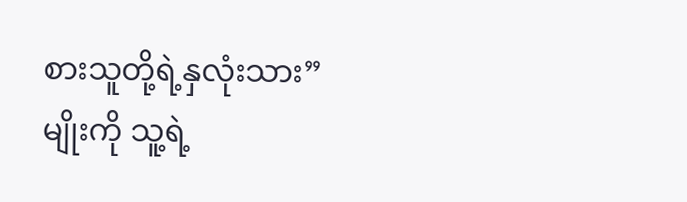စားသူတို့ရဲ့နှလုံးသား”မျိုးကို သူ့ရဲ့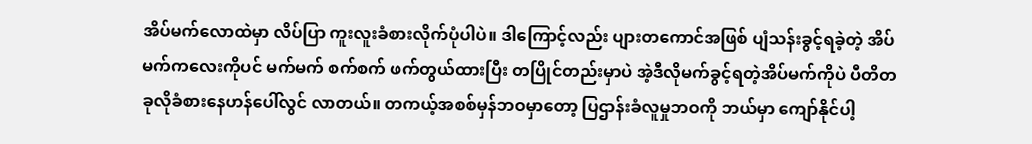အိပ်မက်လောထဲမှာ လိပ်ပြာ ကူးလူးခံစားလိုက်ပုံပါပဲ။ ဒါကြောင့်လည်း ပျားတကောင်အဖြစ် ပျံသန်းခွင့်ရခဲ့တဲ့ အိပ်မက်ကလေးကိုပင် မက်မက် စက်စက် ဖက်တွယ်ထားပြီး တပြိုင်တည်းမှာပဲ အဲ့ဒီလိုမက်ခွင့်ရတဲ့အိပ်မက်ကိုပဲ ပီတိတခုလိုခံစားနေဟန်ပေါ်လွင် လာတယ်။ တကယ့်အစစ်မှန်ဘဝမှာတော့ ပြဌာန်းခံလူမှုဘဝကို ဘယ်မှာ ကျော်နိုင်ပါ့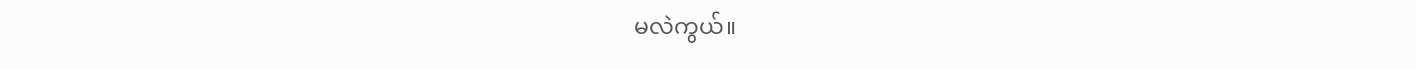မလဲကွယ်။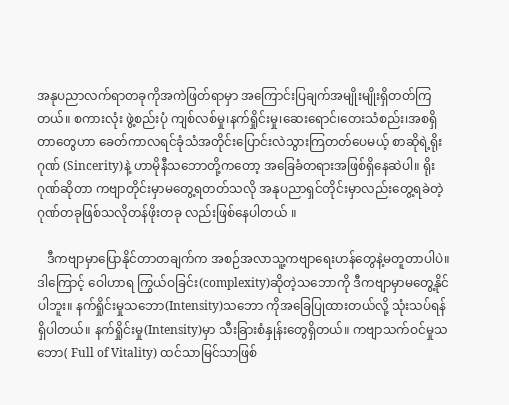အနုပညာလက်ရာတခုကိုအကဲဖြတ်ရာမှာ အကြောင်းပြချက်အမျိုးမျိုးရှိတတ်ကြတယ်။ စကားလုံး ဖွဲ့စည်းပုံ ကျစ်လစ်မှု၊နက်ရှိုင်းမှု၊ဆေးရောင်၊တေးသံစည်း၊အစရှိတာတွေဟာ ခေတ်ကာလရင်ခုံသံအတိုင်းပြောင်းလဲသွားကြတတ်ပေမယ့် စာဆိုရဲ့ရိုးဂုဏ် (Sincerity)နဲ့ ဟာမိုနီသဘောတို့ကတော့ အခြေခံတရားအဖြစ်ရှိနေဆဲပါ။ ရိုးဂုဏ်ဆိုတာ ကဗျာတိုင်းမှာမတွေ့ရတတ်သလို အနုပညာရှင်တိုင်းမှာလည်းတွေ့ရခဲတဲ့ ဂုဏ်တခုဖြစ်သလိုတန်ဖိုးတခု လည်းဖြစ်နေပါတယ် ။

   ဒီကဗျာမှာပြောနိုင်တာတချက်က အစဉ်အလာသူ့ကဗျာရေးဟန်တွေနဲ့မတူတာပါပဲ။ ဒါကြောင့် ဝေါဟာရ ကြွယ်ဝခြင်း(complexity)ဆိုတဲ့သဘောကို ဒီကဗျာမှာမတွေ့နိုင်ပါဘူး။ နက်ရှိုင်းမှုသဘော(Intensity)သဘော ကိုအခြေပြုထားတယ်လို့ သုံးသပ်ရန်ရှိပါတယ်။ နက်ရှိုင်းမှု(Intensity)မှာ သီးခြားစံနှုန်းတွေရှိတယ်။ ကဗျာသက်ဝင်မှုသဘော( Full of Vitality) ထင်သာမြင်သာဖြစ်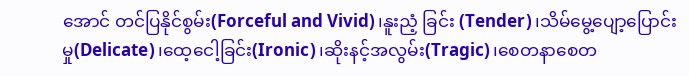အောင် တင်ပြနိုင်စွမ်း(Forceful and Vivid)၊နူးညံ့ ခြင်း (Tender)၊သိမ်မွေ့ပျော့ပြောင်းမှု(Delicate)၊ထေ့ငေါ့ခြင်း(Ironic)၊ဆိုးနင့်အလွမ်း(Tragic)၊စေတနာစေတ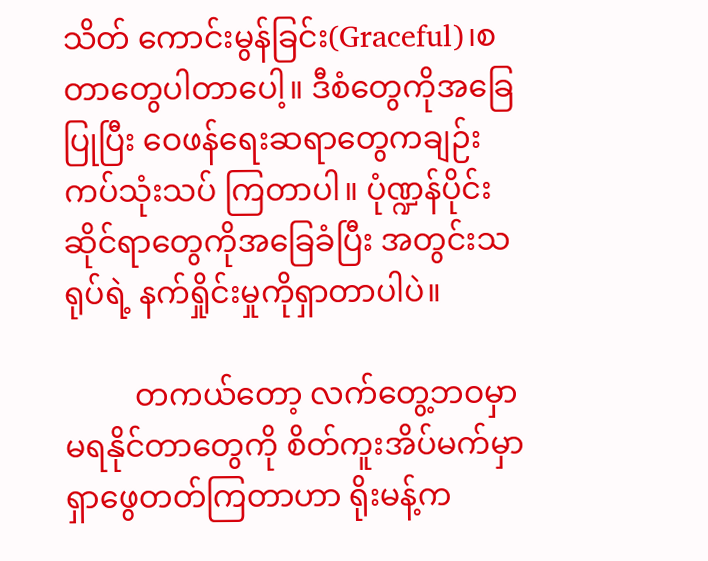သိတ် ကောင်းမွန်ခြင်း(Graceful)၊စတာတွေပါတာပေါ့။ ဒီစံတွေကိုအခြေပြုပြီး ဝေဖန်ရေးဆရာတွေကချဉ်း ကပ်သုံးသပ် ကြတာပါ။ ပုံဏ္ဍန်ပိုင်းဆိုင်ရာတွေကိုအခြေခံပြီး အတွင်းသရုပ်ရဲ့ နက်ရှိုင်းမှုကိုရှာတာပါပဲ။

         တကယ်တော့ လက်တွေ့ဘဝမှာမရနိုင်တာတွေကို စိတ်ကူးအိပ်မက်မှာရှာဖွေတတ်ကြတာဟာ ရိုးမန့်က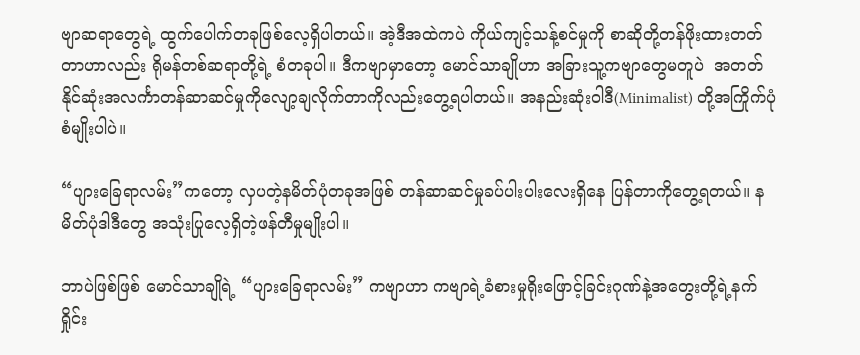ဗျာဆရာတွေရဲ့ ထွက်ပေါက်တခုဖြစ်လေ့ရှိပါတယ်။ အဲ့ဒီအထဲကပဲ ကိုယ်ကျင့်သန့်စင်မှုကို စာဆိုတို့တန်ဖိုးထားတတ် တာဟာလည်း ရိုမန်တစ်ဆရာတို့ရဲ့ စံတခုပါ။ ဒီကဗျာမှာတော့ မောင်သာချိုဟာ အခြားသူ့ကဗျာတွေမတူပဲ  အတတ်နိုင်ဆုံးအလင်္ကာတန်ဆာဆင်မှုကိုလျော့ချလိုက်တာကိုလည်းတွေ့ရပါတယ်။ အနည်းဆုံးဝါဒီ(Minimalist) တို့အကြိုက်ပုံစံမျိုးပါပဲ။

“ပျားခြေရာလမ်း”ကတော့ လှပတဲ့နမိတ်ပုံတခုအဖြစ် တန်ဆာဆင်မှုခပ်ပါးပါးလေးရှိနေ ပြန်တာကိုတွေ့ရတယ်။ နမိတ်ပုံဒါဒီတွေ အသုံးပြုလေ့ရှိတဲ့ဖန်တီမှုမျိုးပါ။

ဘာပဲဖြစ်ဖြစ် မောင်သာချိုရဲ့ “ပျားခြေရာလမ်း” ကဗျာဟာ ကဗျာရဲ့ခံစားမှုရိုးဖြောင့်ခြင်းဂုဏ်နဲ့အတွေးတို့ရဲ့နက်ရှိုင်း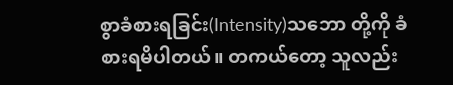စွာခံစားရခြင်း(Intensity)သဘော တို့ကို ခံစားရမိပါတယ်။ တကယ်တော့ သူလည်း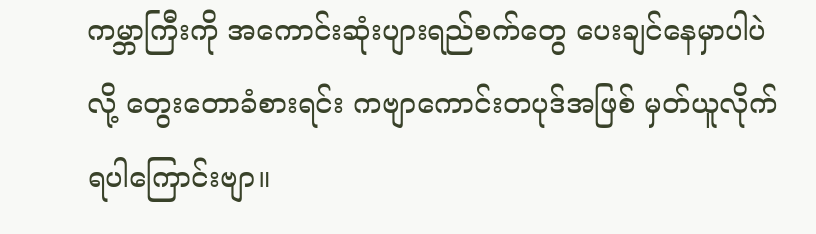ကမ္ဘာကြီးကို အကောင်းဆုံးပျားရည်စက်တွေ ပေးချင်နေမှာပါပဲလို့ တွေးတောခံစားရင်း ကဗျာကောင်းတပုဒ်အဖြစ် မှတ်ယူလိုက်ရပါကြောင်းဗျာ။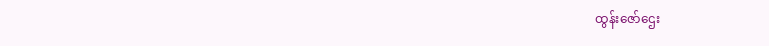ထွန်းဇော်ဌေး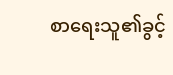စာရေးသူ၏ခွင့်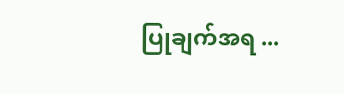ပြုချက်အရ ...